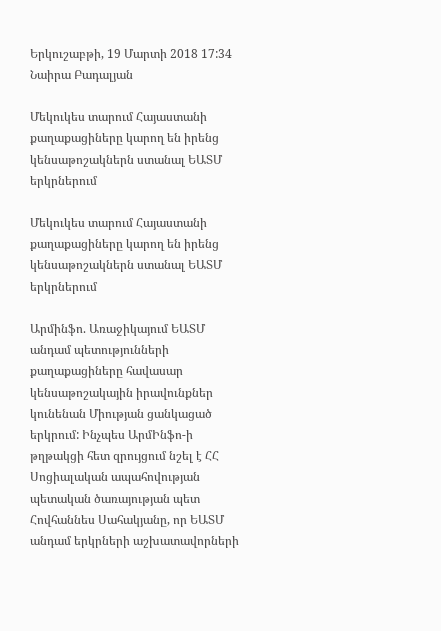Երկուշաբթի, 19 Մարտի 2018 17:34
Նաիրա Բադալյան

Մեկուկես տարում Հայաստանի քաղաքացիները կարող են իրենց կենսաթոշակներն ստանալ ԵԱՏՄ երկրներում

Մեկուկես տարում Հայաստանի քաղաքացիները կարող են իրենց կենսաթոշակներն ստանալ ԵԱՏՄ երկրներում

Արմինֆո. Առաջիկայում ԵԱՏՄ անդամ պետությունների քաղաքացիները հավասար կենսաթոշակային իրավունքներ կունենան Միության ցանկացած երկրում: Ինչպես ԱրմԻնֆո-ի թղթակցի հետ զրույցում նշել է ՀՀ Սոցիալական ապահովության պետական ծառայության պետ Հովհաննես Սահակյանը, որ ԵԱՏՄ անդամ երկրների աշխատավորների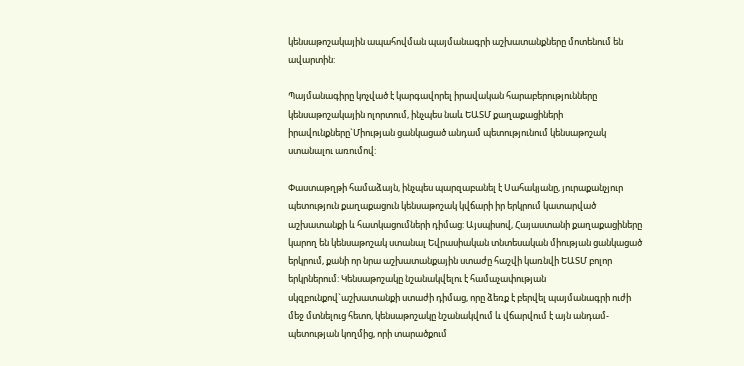կենսաթոշակային ապահովման պայմանագրի աշխատանքները մոտենում են ավարտին:

Պայմանագիրը կոչված է կարգավորել իրավական հարաբերությունները կենսաթոշակային ոլորտում, ինչպես նաև ԵԱՏՄ քաղաքացիների իրավունքները`Միության ցանկացած անդամ պետությունում կենսաթոշակ ստանալու առումով:

Փաստաթղթի համաձայն, ինչպես պարզաբանել է Սահակյանը, յուրաքանչյուր պետություն քաղաքացուն կենսաթոշակ կվճարի իր երկրում կատարված աշխատանքի և հատկացումների դիմաց: Այսպիսով, Հայաստանի քաղաքացիները կարող են կենսաթոշակ ստանալ Եվրասիական տնտեսական միության ցանկացած երկրում, քանի որ նրա աշխատանքային ստաժը հաշվի կառնվի ԵԱՏՄ բոլոր երկրներում: Կենսաթոշակը նշանակվելու է համաչափության սկզբունքով`աշխատանքի ստաժի դիմաց, որը ձեռք է բերվել պայմանագրի ուժի մեջ մտնելուց հետո, կենսաթոշակը նշանակվում և վճարվում է այն անդամ-պետության կողմից, որի տարածքում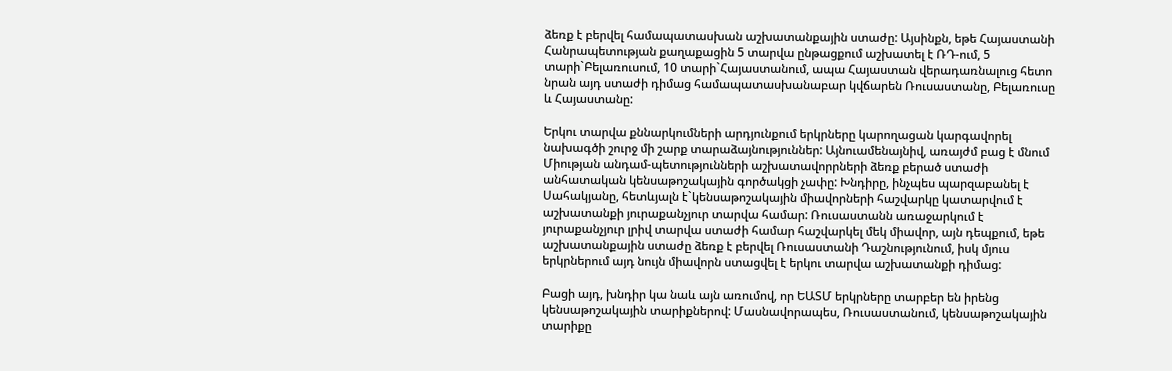ձեռք է բերվել համապատասխան աշխատանքային ստաժը: Այսինքն, եթե Հայաստանի Հանրապետության քաղաքացին 5 տարվա ընթացքում աշխատել է ՌԴ-ում, 5 տարի`Բելառուսում, 10 տարի`Հայաստանում, ապա Հայաստան վերադառնալուց հետո նրան այդ ստաժի դիմաց համապատասխանաբար կվճարեն Ռուսաստանը, Բելառուսը և Հայաստանը:

Երկու տարվա քննարկումների արդյունքում երկրները կարողացան կարգավորել նախագծի շուրջ մի շարք տարաձայնություններ: Այնուամենայնիվ, առայժմ բաց է մնում Միության անդամ-պետությունների աշխատավորրների ձեռք բերած ստաժի անհատական կենսաթոշակային գործակցի չափը: Խնդիրը, ինչպես պարզաբանել է Սահակյանը, հետևյալն է`կենսաթոշակային միավորների հաշվարկը կատարվում է աշխատանքի յուրաքանչյուր տարվա համար: Ռուսաստանն առաջարկում է յուրաքանչյուր լրիվ տարվա ստաժի համար հաշվարկել մեկ միավոր, այն դեպքում, եթե աշխատանքային ստաժը ձեռք է բերվել Ռուսաստանի Դաշնությունում, իսկ մյուս երկրներում այդ նույն միավորն ստացվել է երկու տարվա աշխատանքի դիմաց:

Բացի այդ, խնդիր կա նաև այն առումով, որ ԵԱՏՄ երկրները տարբեր են իրենց կենսաթոշակային տարիքներով: Մասնավորապես, Ռուսաստանում, կենսաթոշակային տարիքը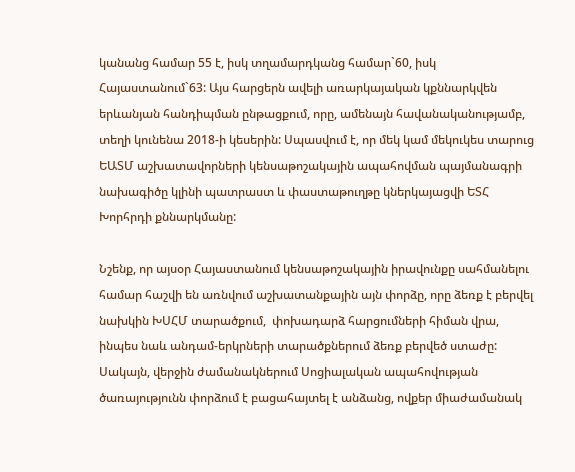կանանց համար 55 է, իսկ տղամարդկանց համար`60, իսկ Հայաստանում`63: Այս հարցերն ավելի առարկայական կքննարկվեն երևանյան հանդիպման ընթացքում, որը, ամենայն հավանականությամբ, տեղի կունենա 2018-ի կեսերին: Սպասվում է, որ մեկ կամ մեկուկես տարուց ԵԱՏՄ աշխատավորների կենսաթոշակային ապահովման պայմանագրի նախագիծը կլինի պատրաստ և փաստաթուղթը կներկայացվի ԵՏՀ Խորհրդի քննարկմանը:

Նշենք, որ այսօր Հայաստանում կենսաթոշակային իրավունքը սահմանելու համար հաշվի են առնվում աշխատանքային այն փորձը, որը ձեռք է բերվել նախկին ԽՍՀՄ տարածքում,  փոխադարձ հարցումների հիման վրա, ինպես նաև անդամ-երկրների տարածքներում ձեռք բերվեծ ստաժը: Սակայն, վերջին ժամանակներում Սոցիալական ապահովության ծառայությունն փորձում է բացահայտել է անձանց, ովքեր միաժամանակ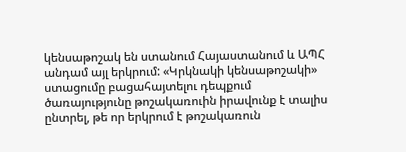կենսաթոշակ են ստանում Հայաստանում և ԱՊՀ անդամ այլ երկրում: «Կրկնակի կենսաթոշակի» ստացումը բացահայտելու դեպքում ծառայությունը թոշակառուին իրավունք է տալիս ընտրել, թե որ երկրում է թոշակառուն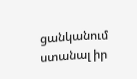ցանկանում ստանալ իր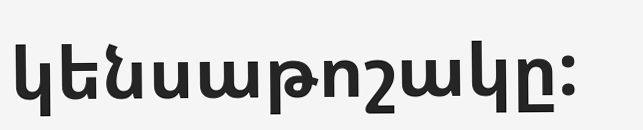կենսաթոշակը: